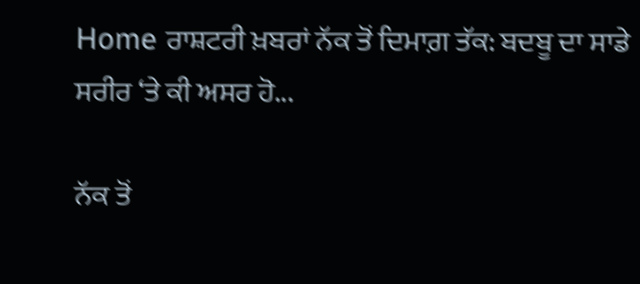Home ਰਾਸ਼ਟਰੀ ਖ਼ਬਰਾਂ ਨੱਕ ਤੋਂ ਦਿਮਾਗ਼ ਤੱਕ: ਬਦਬੂ ਦਾ ਸਾਡੇ ਸਰੀਰ ‘ਤੇ ਕੀ ਅਸਰ ਹੋ...

ਨੱਕ ਤੋਂ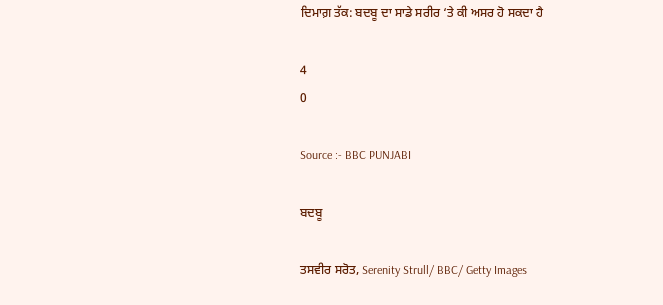ਦਿਮਾਗ਼ ਤੱਕ: ਬਦਬੂ ਦਾ ਸਾਡੇ ਸਰੀਰ ‘ਤੇ ਕੀ ਅਸਰ ਹੋ ਸਕਦਾ ਹੈ

4
0

Source :- BBC PUNJABI

ਬਦਬੂ

ਤਸਵੀਰ ਸਰੋਤ, Serenity Strull/ BBC/ Getty Images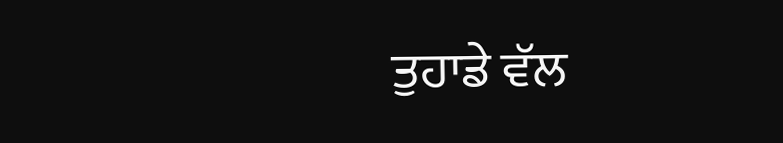ਤੁਹਾਡੇ ਵੱਲ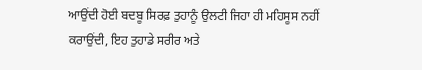ਆਉਂਦੀ ਹੋਈ ਬਦਬੂ ਸਿਰਫ਼ ਤੁਹਾਨੂੰ ਉਲਟੀ ਜਿਹਾ ਹੀ ਮਹਿਸੂਸ ਨਹੀਂ ਕਰਾਉਂਦੀ, ਇਹ ਤੁਹਾਡੇ ਸਰੀਰ ਅਤੇ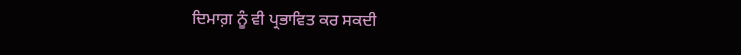ਦਿਮਾਗ਼ ਨੂੰ ਵੀ ਪ੍ਰਭਾਵਿਤ ਕਰ ਸਕਦੀ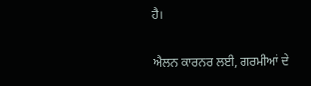ਹੈ।

ਐਲਨ ਕਾਰਨਰ ਲਈ, ਗਰਮੀਆਂ ਦੇ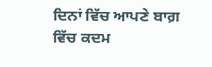ਦਿਨਾਂ ਵਿੱਚ ਆਪਣੇ ਬਾਗ਼ ਵਿੱਚ ਕਦਮ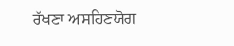ਰੱਖਣਾ ਅਸਹਿਣਯੋਗ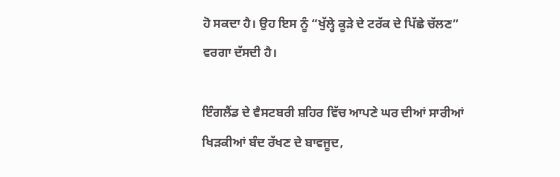ਹੋ ਸਕਦਾ ਹੈ। ਉਹ ਇਸ ਨੂੰ “ਖੁੱਲ੍ਹੇ ਕੂੜੇ ਦੇ ਟਰੱਕ ਦੇ ਪਿੱਛੇ ਚੱਲਣ” ਵਰਗਾ ਦੱਸਦੀ ਹੈ।

ਇੰਗਲੈਂਡ ਦੇ ਵੈਸਟਬਰੀ ਸ਼ਹਿਰ ਵਿੱਚ ਆਪਣੇ ਘਰ ਦੀਆਂ ਸਾਰੀਆਂ ਖਿੜਕੀਆਂ ਬੰਦ ਰੱਖਣ ਦੇ ਬਾਵਜੂਦ,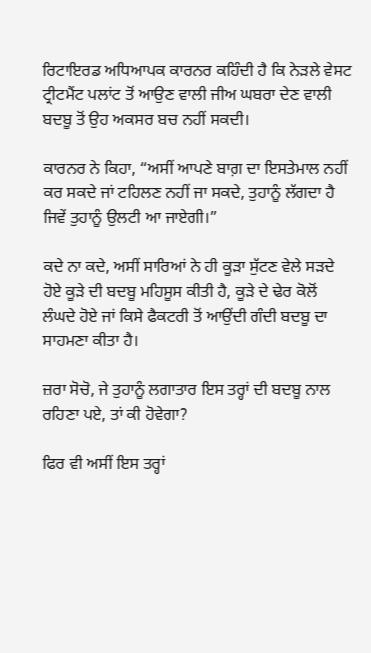ਰਿਟਾਇਰਡ ਅਧਿਆਪਕ ਕਾਰਨਰ ਕਹਿੰਦੀ ਹੈ ਕਿ ਨੇੜਲੇ ਵੇਸਟ ਟ੍ਰੀਟਮੈਂਟ ਪਲਾਂਟ ਤੋਂ ਆਉਣ ਵਾਲੀ ਜੀਅ ਘਬਰਾ ਦੇਣ ਵਾਲੀ ਬਦਬੂ ਤੋਂ ਉਹ ਅਕਸਰ ਬਚ ਨਹੀਂ ਸਕਦੀ।

ਕਾਰਨਰ ਨੇ ਕਿਹਾ, “ਅਸੀਂ ਆਪਣੇ ਬਾਗ਼ ਦਾ ਇਸਤੇਮਾਲ ਨਹੀਂ ਕਰ ਸਕਦੇ ਜਾਂ ਟਹਿਲਣ ਨਹੀਂ ਜਾ ਸਕਦੇ, ਤੁਹਾਨੂੰ ਲੱਗਦਾ ਹੈ ਜਿਵੇਂ ਤੁਹਾਨੂੰ ਉਲਟੀ ਆ ਜਾਏਗੀ।”

ਕਦੇ ਨਾ ਕਦੇ, ਅਸੀਂ ਸਾਰਿਆਂ ਨੇ ਹੀ ਕੂੜਾ ਸੁੱਟਣ ਵੇਲੇ ਸੜਦੇ ਹੋਏ ਕੂੜੇ ਦੀ ਬਦਬੂ ਮਹਿਸੂਸ ਕੀਤੀ ਹੈ, ਕੂੜੇ ਦੇ ਢੇਰ ਕੋਲੋਂ ਲੰਘਦੇ ਹੋਏ ਜਾਂ ਕਿਸੇ ਫੈਕਟਰੀ ਤੋਂ ਆਉਂਦੀ ਗੰਦੀ ਬਦਬੂ ਦਾ ਸਾਹਮਣਾ ਕੀਤਾ ਹੈ।

ਜ਼ਰਾ ਸੋਚੋ, ਜੇ ਤੁਹਾਨੂੰ ਲਗਾਤਾਰ ਇਸ ਤਰ੍ਹਾਂ ਦੀ ਬਦਬੂ ਨਾਲ ਰਹਿਣਾ ਪਏ, ਤਾਂ ਕੀ ਹੋਵੇਗਾ?

ਫਿਰ ਵੀ ਅਸੀਂ ਇਸ ਤਰ੍ਹਾਂ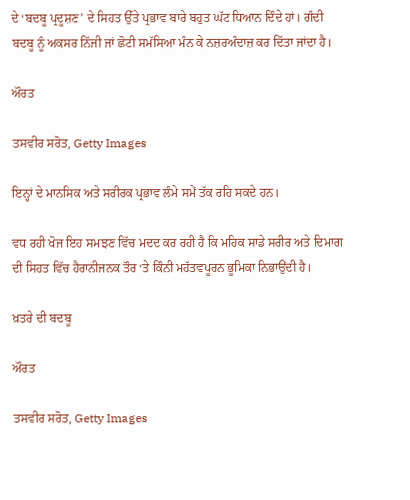ਦੇ ‘ਬਦਬੂ ਪ੍ਰਦੂਸ਼ਣ’ ਦੇ ਸਿਹਤ ਉੱਤੇ ਪ੍ਰਭਾਵ ਬਾਰੇ ਬਹੁਤ ਘੱਟ ਧਿਆਨ ਦਿੰਦੇ ਹਾਂ। ਗੰਦੀ ਬਦਬੂ ਨੂੰ ਅਕਸਰ ਨਿੱਜੀ ਜਾਂ ਛੋਟੀ ਸਮੱਸਿਆ ਮੰਨ ਕੇ ਨਜ਼ਰਅੰਦਾਜ਼ ਕਰ ਦਿੱਤਾ ਜਾਂਦਾ ਹੈ।

ਔਰਤ

ਤਸਵੀਰ ਸਰੋਤ, Getty Images

ਇਨ੍ਹਾਂ ਦੇ ਮਾਨਸਿਕ ਅਤੇ ਸਰੀਰਕ ਪ੍ਰਭਾਵ ਲੰਮੇ ਸਮੇਂ ਤੱਕ ਰਹਿ ਸਕਦੇ ਹਨ।

ਵਧ ਰਹੀ ਖੋਜ ਇਹ ਸਮਝਣ ਵਿੱਚ ਮਦਦ ਕਰ ਰਹੀ ਹੈ ਕਿ ਮਹਿਕ ਸਾਡੇ ਸਰੀਰ ਅਤੇ ਦਿਮਾਗ ਦੀ ਸਿਹਤ ਵਿੱਚ ਹੈਰਾਨੀਜਨਕ ਤੌਰ ‘ਤੇ ਕਿੰਨੀ ਮਹੱਤਵਪੂਰਨ ਭੂਮਿਕਾ ਨਿਭਾਉਂਦੀ ਹੈ।

ਖ਼ਤਰੇ ਦੀ ਬਦਬੂ

ਔਰਤ

ਤਸਵੀਰ ਸਰੋਤ, Getty Images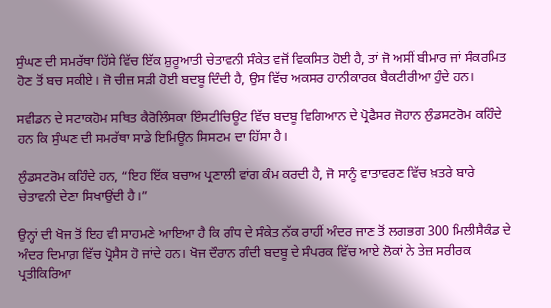ਸੁੰਘਣ ਦੀ ਸਮਰੱਥਾ ਹਿੱਸੇ ਵਿੱਚ ਇੱਕ ਸ਼ੁਰੂਆਤੀ ਚੇਤਾਵਨੀ ਸੰਕੇਤ ਵਜੋਂ ਵਿਕਸਿਤ ਹੋਈ ਹੈ, ਤਾਂ ਜੋ ਅਸੀਂ ਬੀਮਾਰ ਜਾਂ ਸੰਕਰਮਿਤ ਹੋਣ ਤੋਂ ਬਚ ਸਕੀਏ। ਜੋ ਚੀਜ਼ ਸੜੀ ਹੋਈ ਬਦਬੂ ਦਿੰਦੀ ਹੈ, ਉਸ ਵਿੱਚ ਅਕਸਰ ਹਾਨੀਕਾਰਕ ਬੈਕਟੀਰੀਆ ਹੁੰਦੇ ਹਨ।

ਸਵੀਡਨ ਦੇ ਸਟਾਕਹੋਮ ਸਥਿਤ ਕੈਰੋਲਿੰਸਕਾ ਇੰਸਟੀਚਿਊਟ ਵਿੱਚ ਬਦਬੂ ਵਿਗਿਆਨ ਦੇ ਪ੍ਰੋਫੈਸਰ ਜੋਹਾਨ ਲੁੰਡਸਟਰੋਮ ਕਹਿੰਦੇ ਹਨ ਕਿ ਸੁੰਘਣ ਦੀ ਸਮਰੱਥਾ ਸਾਡੇ ਇਮਿਊਨ ਸਿਸਟਮ ਦਾ ਹਿੱਸਾ ਹੈ।

ਲੁੰਡਸਟਰੋਮ ਕਹਿੰਦੇ ਹਨ, “ਇਹ ਇੱਕ ਬਚਾਅ ਪ੍ਰਣਾਲੀ ਵਾਂਗ ਕੰਮ ਕਰਦੀ ਹੈ, ਜੋ ਸਾਨੂੰ ਵਾਤਾਵਰਣ ਵਿੱਚ ਖ਼ਤਰੇ ਬਾਰੇ ਚੇਤਾਵਨੀ ਦੇਣਾ ਸਿਖਾਉਂਦੀ ਹੈ।”

ਉਨ੍ਹਾਂ ਦੀ ਖੋਜ ਤੋਂ ਇਹ ਵੀ ਸਾਹਮਣੇ ਆਇਆ ਹੈ ਕਿ ਗੰਧ ਦੇ ਸੰਕੇਤ ਨੱਕ ਰਾਹੀਂ ਅੰਦਰ ਜਾਣ ਤੋਂ ਲਗਭਗ 300 ਮਿਲੀਸੈਕੰਡ ਦੇ ਅੰਦਰ ਦਿਮਾਗ਼ ਵਿੱਚ ਪ੍ਰੋਸੈਸ ਹੋ ਜਾਂਦੇ ਹਨ। ਖੋਜ ਦੌਰਾਨ ਗੰਦੀ ਬਦਬੂ ਦੇ ਸੰਪਰਕ ਵਿੱਚ ਆਏ ਲੋਕਾਂ ਨੇ ਤੇਜ਼ ਸਰੀਰਕ ਪ੍ਰਤੀਕਿਰਿਆ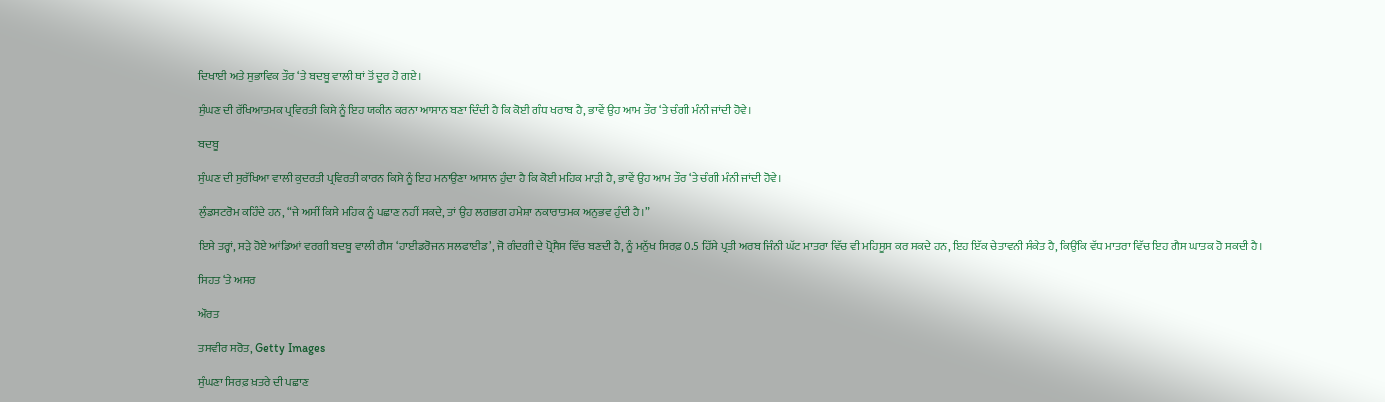ਦਿਖਾਈ ਅਤੇ ਸੁਭਾਵਿਕ ਤੌਰ ‘ਤੇ ਬਦਬੂ ਵਾਲੀ ਥਾਂ ਤੋਂ ਦੂਰ ਹੋ ਗਏ।

ਸੁੰਘਣ ਦੀ ਰੱਖਿਆਤਮਕ ਪ੍ਰਵਿਰਤੀ ਕਿਸੇ ਨੂੰ ਇਹ ਯਕੀਨ ਕਰਨਾ ਆਸਾਨ ਬਣਾ ਦਿੰਦੀ ਹੈ ਕਿ ਕੋਈ ਗੰਧ ਖਰਾਬ ਹੈ, ਭਾਵੇਂ ਉਹ ਆਮ ਤੌਰ ‘ਤੇ ਚੰਗੀ ਮੰਨੀ ਜਾਂਦੀ ਹੋਵੇ।

ਬਦਬੂ

ਸੁੰਘਣ ਦੀ ਸੁਰੱਖਿਆ ਵਾਲੀ ਕੁਦਰਤੀ ਪ੍ਰਵਿਰਤੀ ਕਾਰਨ ਕਿਸੇ ਨੂੰ ਇਹ ਮਨਾਉਣਾ ਆਸਾਨ ਹੁੰਦਾ ਹੈ ਕਿ ਕੋਈ ਮਹਿਕ ਮਾੜੀ ਹੈ, ਭਾਵੇਂ ਉਹ ਆਮ ਤੌਰ ‘ਤੇ ਚੰਗੀ ਮੰਨੀ ਜਾਂਦੀ ਹੋਵੇ।

ਲੁੰਡਸਟਰੋਮ ਕਹਿੰਦੇ ਹਨ, “ਜੇ ਅਸੀਂ ਕਿਸੇ ਮਹਿਕ ਨੂੰ ਪਛਾਣ ਨਹੀਂ ਸਕਦੇ, ਤਾਂ ਉਹ ਲਗਭਗ ਹਮੇਸ਼ਾ ਨਕਾਰਾਤਮਕ ਅਨੁਭਵ ਹੁੰਦੀ ਹੈ।”

ਇਸੇ ਤਰ੍ਹਾਂ, ਸੜੇ ਹੋਏ ਆਂਡਿਆਂ ਵਰਗੀ ਬਦਬੂ ਵਾਲੀ ਗੈਸ ‘ਹਾਈਡਰੋਜਨ ਸਲਫਾਈਡ’, ਜੋ ਗੰਦਗੀ ਦੇ ਪ੍ਰੋਸੈਸ ਵਿੱਚ ਬਣਦੀ ਹੈ, ਨੂੰ ਮਨੁੱਖ ਸਿਰਫ਼ 0.5 ਹਿੱਸੇ ਪ੍ਰਤੀ ਅਰਬ ਜਿੰਨੀ ਘੱਟ ਮਾਤਰਾ ਵਿੱਚ ਵੀ ਮਹਿਸੂਸ ਕਰ ਸਕਦੇ ਹਨ, ਇਹ ਇੱਕ ਚੇਤਾਵਨੀ ਸੰਕੇਤ ਹੈ, ਕਿਉਂਕਿ ਵੱਧ ਮਾਤਰਾ ਵਿੱਚ ਇਹ ਗੈਸ ਘਾਤਕ ਹੋ ਸਕਦੀ ਹੈ।

ਸਿਹਤ ‘ਤੇ ਅਸਰ

ਔਰਤ

ਤਸਵੀਰ ਸਰੋਤ, Getty Images

ਸੁੰਘਣਾ ਸਿਰਫ਼ ਖ਼ਤਰੇ ਦੀ ਪਛਾਣ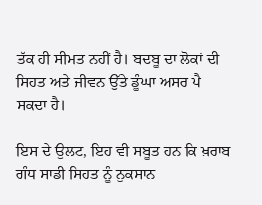ਤੱਕ ਹੀ ਸੀਮਤ ਨਹੀਂ ਹੈ। ਬਦਬੂ ਦਾ ਲੋਕਾਂ ਦੀ ਸਿਹਤ ਅਤੇ ਜੀਵਨ ਉੱਤੇ ਡੂੰਘਾ ਅਸਰ ਪੈ ਸਕਦਾ ਹੈ।

ਇਸ ਦੇ ਉਲਟ, ਇਹ ਵੀ ਸਬੂਤ ਹਨ ਕਿ ਖ਼ਰਾਬ ਗੰਧ ਸਾਡੀ ਸਿਹਤ ਨੂੰ ਨੁਕਸਾਨ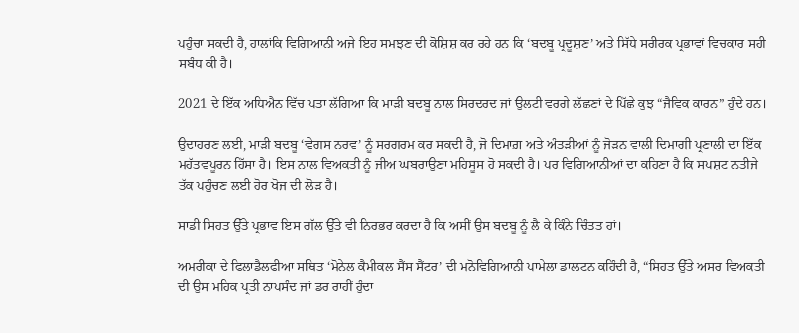ਪਹੁੰਚਾ ਸਕਦੀ ਹੈ, ਹਾਲਾਂਕਿ ਵਿਗਿਆਨੀ ਅਜੇ ਇਹ ਸਮਝਣ ਦੀ ਕੋਸ਼ਿਸ਼ ਕਰ ਰਹੇ ਹਨ ਕਿ ‘ਬਦਬੂ ਪ੍ਰਦੂਸ਼ਣ’ ਅਤੇ ਸਿੱਧੇ ਸਰੀਰਕ ਪ੍ਰਭਾਵਾਂ ਵਿਚਕਾਰ ਸਹੀ ਸਬੰਧ ਕੀ ਹੈ।

2021 ਦੇ ਇੱਕ ਅਧਿਐਨ ਵਿੱਚ ਪਤਾ ਲੱਗਿਆ ਕਿ ਮਾੜੀ ਬਦਬੂ ਨਾਲ ਸਿਰਦਰਦ ਜਾਂ ਉਲਟੀ ਵਰਗੇ ਲੱਛਣਾਂ ਦੇ ਪਿੱਛੇ ਕੁਝ “ਜੈਵਿਕ ਕਾਰਨ” ਹੁੰਦੇ ਹਨ।

ਉਦਾਹਰਣ ਲਈ, ਮਾੜੀ ਬਦਬੂ ‘ਵੇਗਸ ਨਰਵ’ ਨੂੰ ਸਰਗਰਮ ਕਰ ਸਕਦੀ ਹੈ, ਜੋ ਦਿਮਾਗ਼ ਅਤੇ ਅੰਤੜੀਆਂ ਨੂੰ ਜੋੜਨ ਵਾਲੀ ਦਿਮਾਗੀ ਪ੍ਰਣਾਲੀ ਦਾ ਇੱਕ ਮਹੱਤਵਪੂਰਨ ਹਿੱਸਾ ਹੈ। ਇਸ ਨਾਲ ਵਿਅਕਤੀ ਨੂੰ ਜੀਅ ਘਬਰਾਉਣਾ ਮਹਿਸੂਸ ਹੋ ਸਕਦੀ ਹੈ। ਪਰ ਵਿਗਿਆਨੀਆਂ ਦਾ ਕਹਿਣਾ ਹੈ ਕਿ ਸਪਸ਼ਟ ਨਤੀਜੇ ਤੱਕ ਪਹੁੰਚਣ ਲਈ ਹੋਰ ਖੋਜ ਦੀ ਲੋੜ ਹੈ।

ਸਾਡੀ ਸਿਹਤ ਉੱਤੇ ਪ੍ਰਭਾਵ ਇਸ ਗੱਲ ਉੱਤੇ ਵੀ ਨਿਰਭਰ ਕਰਦਾ ਹੈ ਕਿ ਅਸੀਂ ਉਸ ਬਦਬੂ ਨੂੰ ਲੈ ਕੇ ਕਿੰਨੇ ਚਿੰਤਤ ਹਾਂ।

ਅਮਰੀਕਾ ਦੇ ਫਿਲਾਡੈਲਫੀਆ ਸਥਿਤ ‘ਮੋਨੇਲ ਕੈਮੀਕਲ ਸੈਂਸ ਸੈਂਟਰ’ ਦੀ ਮਨੋਵਿਗਿਆਨੀ ਪਾਮੇਲਾ ਡਾਲਟਨ ਕਹਿੰਦੀ ਹੈ, “ਸਿਹਤ ਉੱਤੇ ਅਸਰ ਵਿਅਕਤੀ ਦੀ ਉਸ ਮਹਿਕ ਪ੍ਰਤੀ ਨਾਪਸੰਦ ਜਾਂ ਡਰ ਰਾਹੀਂ ਹੁੰਦਾ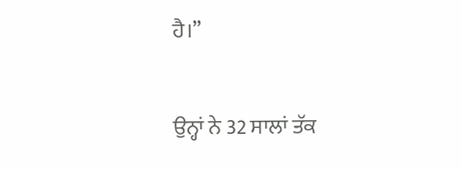ਹੈ।”

ਉਨ੍ਹਾਂ ਨੇ 32 ਸਾਲਾਂ ਤੱਕ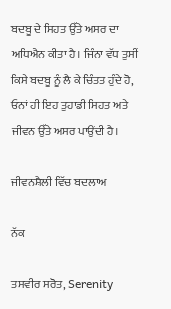ਬਦਬੂ ਦੇ ਸਿਹਤ ਉੱਤੇ ਅਸਰ ਦਾ ਅਧਿਐਨ ਕੀਤਾ ਹੈ। ਜਿੰਨਾ ਵੱਧ ਤੁਸੀਂ ਕਿਸੇ ਬਦਬੂ ਨੂੰ ਲੈ ਕੇ ਚਿੰਤਤ ਹੁੰਦੇ ਹੋ, ਓਨਾਂ ਹੀ ਇਹ ਤੁਹਾਡੀ ਸਿਹਤ ਅਤੇ ਜੀਵਨ ਉੱਤੇ ਅਸਰ ਪਾਉਂਦੀ ਹੈ।

ਜੀਵਨਸ਼ੈਲੀ ਵਿੱਚ ਬਦਲਾਅ

ਨੱਕ

ਤਸਵੀਰ ਸਰੋਤ, Serenity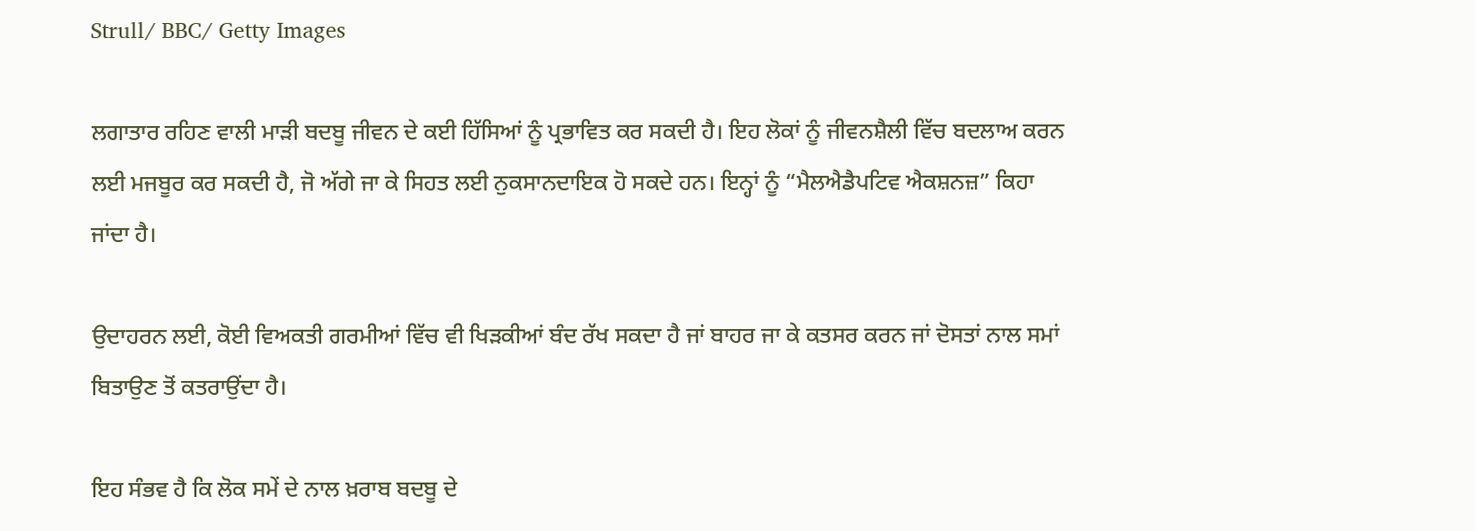Strull/ BBC/ Getty Images

ਲਗਾਤਾਰ ਰਹਿਣ ਵਾਲੀ ਮਾੜੀ ਬਦਬੂ ਜੀਵਨ ਦੇ ਕਈ ਹਿੱਸਿਆਂ ਨੂੰ ਪ੍ਰਭਾਵਿਤ ਕਰ ਸਕਦੀ ਹੈ। ਇਹ ਲੋਕਾਂ ਨੂੰ ਜੀਵਨਸ਼ੈਲੀ ਵਿੱਚ ਬਦਲਾਅ ਕਰਨ ਲਈ ਮਜਬੂਰ ਕਰ ਸਕਦੀ ਹੈ, ਜੋ ਅੱਗੇ ਜਾ ਕੇ ਸਿਹਤ ਲਈ ਨੁਕਸਾਨਦਾਇਕ ਹੋ ਸਕਦੇ ਹਨ। ਇਨ੍ਹਾਂ ਨੂੰ “ਮੈਲਐਡੈਪਟਿਵ ਐਕਸ਼ਨਜ਼” ਕਿਹਾ ਜਾਂਦਾ ਹੈ।

ਉਦਾਹਰਨ ਲਈ, ਕੋਈ ਵਿਅਕਤੀ ਗਰਮੀਆਂ ਵਿੱਚ ਵੀ ਖਿੜਕੀਆਂ ਬੰਦ ਰੱਖ ਸਕਦਾ ਹੈ ਜਾਂ ਬਾਹਰ ਜਾ ਕੇ ਕਤਸਰ ਕਰਨ ਜਾਂ ਦੋਸਤਾਂ ਨਾਲ ਸਮਾਂ ਬਿਤਾਉਣ ਤੋਂ ਕਤਰਾਉਂਦਾ ਹੈ।

ਇਹ ਸੰਭਵ ਹੈ ਕਿ ਲੋਕ ਸਮੇਂ ਦੇ ਨਾਲ ਖ਼ਰਾਬ ਬਦਬੂ ਦੇ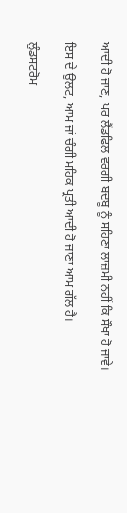ਆਦੀ ਹੋ ਜਾਣ, ਪਰ ਲੈਂਡਫਿਲ ਵਰਗੀ ਬਦਬੂ ਨੂੰ ਸਹਿਣਾ ਲਾਜ਼ਮੀ ਨਹੀਂ ਕਿ ਸੌਖਾ ਹੋ ਜਾਵੇ।

ਇਸ ਦੇ ਉਲਟ, ਆਮ ਜਾਂ ਚੰਗੀ ਮਹਿਕ ਪ੍ਰਤੀ ਆਦੀ ਹੋ ਜਾਣਾ ਆਮ ਗੱਲ ਹੈ।

ਲੁੰਡਸਟਰੋਮ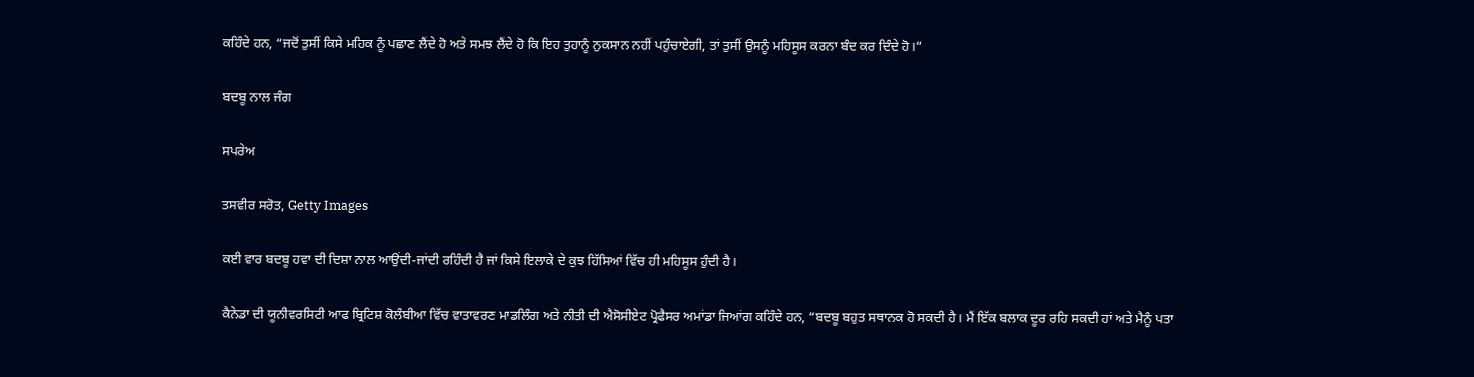ਕਹਿੰਦੇ ਹਨ, “ਜਦੋਂ ਤੁਸੀਂ ਕਿਸੇ ਮਹਿਕ ਨੂੰ ਪਛਾਣ ਲੈਂਦੇ ਹੋ ਅਤੇ ਸਮਝ ਲੈਂਦੇ ਹੋ ਕਿ ਇਹ ਤੁਹਾਨੂੰ ਨੁਕਸਾਨ ਨਹੀਂ ਪਹੁੰਚਾਏਗੀ, ਤਾਂ ਤੁਸੀਂ ਉਸਨੂੰ ਮਹਿਸੂਸ ਕਰਨਾ ਬੰਦ ਕਰ ਦਿੰਦੇ ਹੋ।”

ਬਦਬੂ ਨਾਲ ਜੰਗ

ਸਪਰੇਅ

ਤਸਵੀਰ ਸਰੋਤ, Getty Images

ਕਈ ਵਾਰ ਬਦਬੂ ਹਵਾ ਦੀ ਦਿਸ਼ਾ ਨਾਲ ਆਉਂਦੀ-ਜਾਂਦੀ ਰਹਿੰਦੀ ਹੈ ਜਾਂ ਕਿਸੇ ਇਲਾਕੇ ਦੇ ਕੁਝ ਹਿੱਸਿਆਂ ਵਿੱਚ ਹੀ ਮਹਿਸੂਸ ਹੁੰਦੀ ਹੈ।

ਕੈਨੇਡਾ ਦੀ ਯੂਨੀਵਰਸਿਟੀ ਆਫ ਬ੍ਰਿਟਿਸ਼ ਕੋਲੰਬੀਆ ਵਿੱਚ ਵਾਤਾਵਰਣ ਮਾਡਲਿੰਗ ਅਤੇ ਨੀਤੀ ਦੀ ਐਸੋਸੀਏਟ ਪ੍ਰੋਫੈਸਰ ਅਮਾਂਡਾ ਜਿਆਂਗ ਕਹਿੰਦੇ ਹਨ, “ਬਦਬੂ ਬਹੁਤ ਸਥਾਨਕ ਹੋ ਸਕਦੀ ਹੈ। ਮੈਂ ਇੱਕ ਬਲਾਕ ਦੂਰ ਰਹਿ ਸਕਦੀ ਹਾਂ ਅਤੇ ਮੈਨੂੰ ਪਤਾ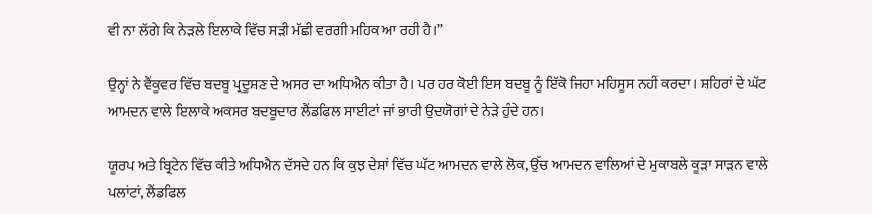ਵੀ ਨਾ ਲੱਗੇ ਕਿ ਨੇੜਲੇ ਇਲਾਕੇ ਵਿੱਚ ਸੜੀ ਮੱਛੀ ਵਰਗੀ ਮਹਿਕ ਆ ਰਹੀ ਹੈ।”

ਉਨ੍ਹਾਂ ਨੇ ਵੈਂਕੂਵਰ ਵਿੱਚ ਬਦਬੂ ਪ੍ਰਦੂਸ਼ਣ ਦੇ ਅਸਰ ਦਾ ਅਧਿਐਨ ਕੀਤਾ ਹੈ। ਪਰ ਹਰ ਕੋਈ ਇਸ ਬਦਬੂ ਨੂੰ ਇੱਕੋ ਜਿਹਾ ਮਹਿਸੂਸ ਨਹੀਂ ਕਰਦਾ। ਸ਼ਹਿਰਾਂ ਦੇ ਘੱਟ ਆਮਦਨ ਵਾਲੇ ਇਲਾਕੇ ਅਕਸਰ ਬਦਬੂਦਾਰ ਲੈਂਡਫਿਲ ਸਾਈਟਾਂ ਜਾਂ ਭਾਰੀ ਉਦਯੋਗਾਂ ਦੇ ਨੇੜੇ ਹੁੰਦੇ ਹਨ।

ਯੂਰਪ ਅਤੇ ਬ੍ਰਿਟੇਨ ਵਿੱਚ ਕੀਤੇ ਅਧਿਐਨ ਦੱਸਦੇ ਹਨ ਕਿ ਕੁਝ ਦੇਸ਼ਾਂ ਵਿੱਚ ਘੱਟ ਆਮਦਨ ਵਾਲੇ ਲੋਕ, ਉੱਚ ਆਮਦਨ ਵਾਲਿਆਂ ਦੇ ਮੁਕਾਬਲੇ ਕੂੜਾ ਸਾੜਨ ਵਾਲੇ ਪਲਾਂਟਾਂ, ਲੈਂਡਫਿਲ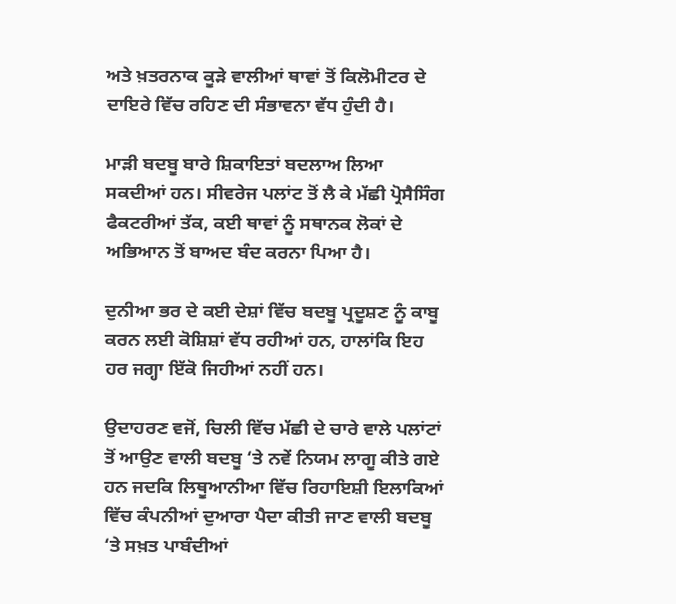ਅਤੇ ਖ਼ਤਰਨਾਕ ਕੂੜੇ ਵਾਲੀਆਂ ਥਾਵਾਂ ਤੋਂ ਕਿਲੋਮੀਟਰ ਦੇ ਦਾਇਰੇ ਵਿੱਚ ਰਹਿਣ ਦੀ ਸੰਭਾਵਨਾ ਵੱਧ ਹੁੰਦੀ ਹੈ।

ਮਾੜੀ ਬਦਬੂ ਬਾਰੇ ਸ਼ਿਕਾਇਤਾਂ ਬਦਲਾਅ ਲਿਆ ਸਕਦੀਆਂ ਹਨ। ਸੀਵਰੇਜ ਪਲਾਂਟ ਤੋਂ ਲੈ ਕੇ ਮੱਛੀ ਪ੍ਰੋਸੈਸਿੰਗ ਫੈਕਟਰੀਆਂ ਤੱਕ, ਕਈ ਥਾਵਾਂ ਨੂੰ ਸਥਾਨਕ ਲੋਕਾਂ ਦੇ ਅਭਿਆਨ ਤੋਂ ਬਾਅਦ ਬੰਦ ਕਰਨਾ ਪਿਆ ਹੈ।

ਦੁਨੀਆ ਭਰ ਦੇ ਕਈ ਦੇਸ਼ਾਂ ਵਿੱਚ ਬਦਬੂ ਪ੍ਰਦੂਸ਼ਣ ਨੂੰ ਕਾਬੂ ਕਰਨ ਲਈ ਕੋਸ਼ਿਸ਼ਾਂ ਵੱਧ ਰਹੀਆਂ ਹਨ, ਹਾਲਾਂਕਿ ਇਹ ਹਰ ਜਗ੍ਹਾ ਇੱਕੋ ਜਿਹੀਆਂ ਨਹੀਂ ਹਨ।

ਉਦਾਹਰਣ ਵਜੋਂ, ਚਿਲੀ ਵਿੱਚ ਮੱਛੀ ਦੇ ਚਾਰੇ ਵਾਲੇ ਪਲਾਂਟਾਂ ਤੋਂ ਆਉਣ ਵਾਲੀ ਬਦਬੂ ‘ਤੇ ਨਵੇਂ ਨਿਯਮ ਲਾਗੂ ਕੀਤੇ ਗਏ ਹਨ ਜਦਕਿ ਲਿਥੂਆਨੀਆ ਵਿੱਚ ਰਿਹਾਇਸ਼ੀ ਇਲਾਕਿਆਂ ਵਿੱਚ ਕੰਪਨੀਆਂ ਦੁਆਰਾ ਪੈਦਾ ਕੀਤੀ ਜਾਣ ਵਾਲੀ ਬਦਬੂ ‘ਤੇ ਸਖ਼ਤ ਪਾਬੰਦੀਆਂ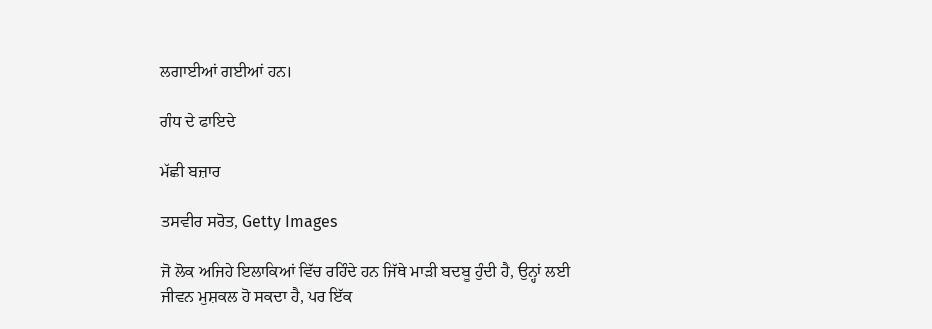ਲਗਾਈਆਂ ਗਈਆਂ ਹਨ।

ਗੰਧ ਦੇ ਫਾਇਦੇ

ਮੱਛੀ ਬਜ਼ਾਰ

ਤਸਵੀਰ ਸਰੋਤ, Getty Images

ਜੋ ਲੋਕ ਅਜਿਹੇ ਇਲਾਕਿਆਂ ਵਿੱਚ ਰਹਿੰਦੇ ਹਨ ਜਿੱਥੇ ਮਾੜੀ ਬਦਬੂ ਹੁੰਦੀ ਹੈ, ਉਨ੍ਹਾਂ ਲਈ ਜੀਵਨ ਮੁਸ਼ਕਲ ਹੋ ਸਕਦਾ ਹੈ, ਪਰ ਇੱਕ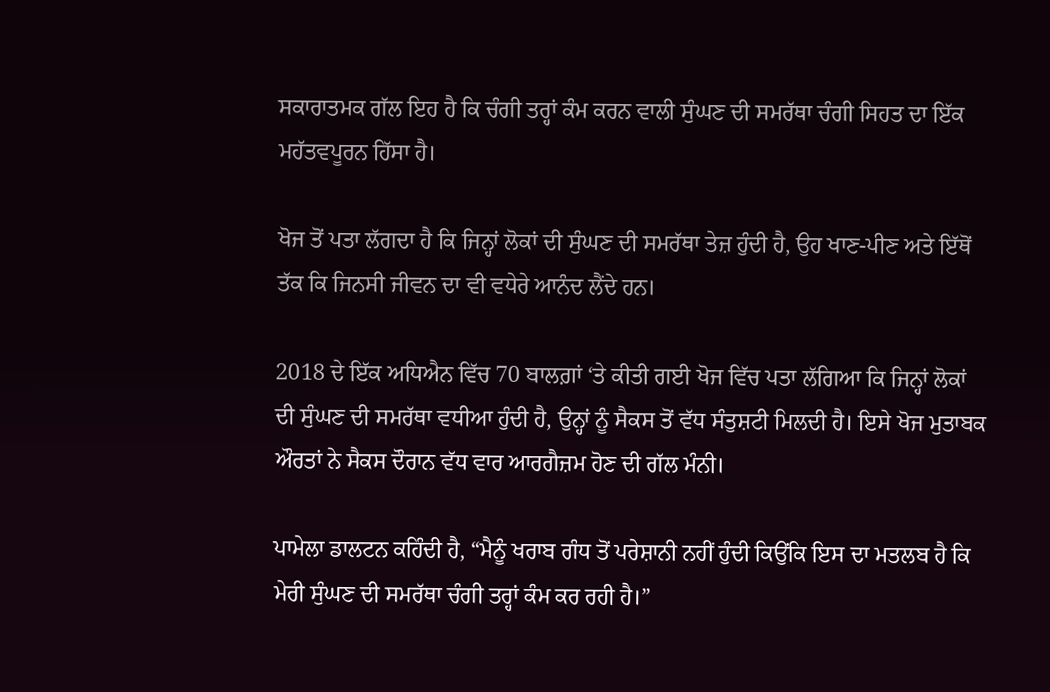ਸਕਾਰਾਤਮਕ ਗੱਲ ਇਹ ਹੈ ਕਿ ਚੰਗੀ ਤਰ੍ਹਾਂ ਕੰਮ ਕਰਨ ਵਾਲੀ ਸੁੰਘਣ ਦੀ ਸਮਰੱਥਾ ਚੰਗੀ ਸਿਹਤ ਦਾ ਇੱਕ ਮਹੱਤਵਪੂਰਨ ਹਿੱਸਾ ਹੈ।

ਖੋਜ ਤੋਂ ਪਤਾ ਲੱਗਦਾ ਹੈ ਕਿ ਜਿਨ੍ਹਾਂ ਲੋਕਾਂ ਦੀ ਸੁੰਘਣ ਦੀ ਸਮਰੱਥਾ ਤੇਜ਼ ਹੁੰਦੀ ਹੈ, ਉਹ ਖਾਣ-ਪੀਣ ਅਤੇ ਇੱਥੋਂ ਤੱਕ ਕਿ ਜਿਨਸੀ ਜੀਵਨ ਦਾ ਵੀ ਵਧੇਰੇ ਆਨੰਦ ਲੈਂਦੇ ਹਨ।

2018 ਦੇ ਇੱਕ ਅਧਿਐਨ ਵਿੱਚ 70 ਬਾਲਗ਼ਾਂ ‘ਤੇ ਕੀਤੀ ਗਈ ਖੋਜ ਵਿੱਚ ਪਤਾ ਲੱਗਿਆ ਕਿ ਜਿਨ੍ਹਾਂ ਲੋਕਾਂ ਦੀ ਸੁੰਘਣ ਦੀ ਸਮਰੱਥਾ ਵਧੀਆ ਹੁੰਦੀ ਹੈ, ਉਨ੍ਹਾਂ ਨੂੰ ਸੈਕਸ ਤੋਂ ਵੱਧ ਸੰਤੁਸ਼ਟੀ ਮਿਲਦੀ ਹੈ। ਇਸੇ ਖੋਜ ਮੁਤਾਬਕ ਔਰਤਾਂ ਨੇ ਸੈਕਸ ਦੌਰਾਨ ਵੱਧ ਵਾਰ ਆਰਗੈਜ਼ਮ ਹੋਣ ਦੀ ਗੱਲ ਮੰਨੀ।

ਪਾਮੇਲਾ ਡਾਲਟਨ ਕਹਿੰਦੀ ਹੈ, “ਮੈਨੂੰ ਖਰਾਬ ਗੰਧ ਤੋਂ ਪਰੇਸ਼ਾਨੀ ਨਹੀਂ ਹੁੰਦੀ ਕਿਉਂਕਿ ਇਸ ਦਾ ਮਤਲਬ ਹੈ ਕਿ ਮੇਰੀ ਸੁੰਘਣ ਦੀ ਸਮਰੱਥਾ ਚੰਗੀ ਤਰ੍ਹਾਂ ਕੰਮ ਕਰ ਰਹੀ ਹੈ।”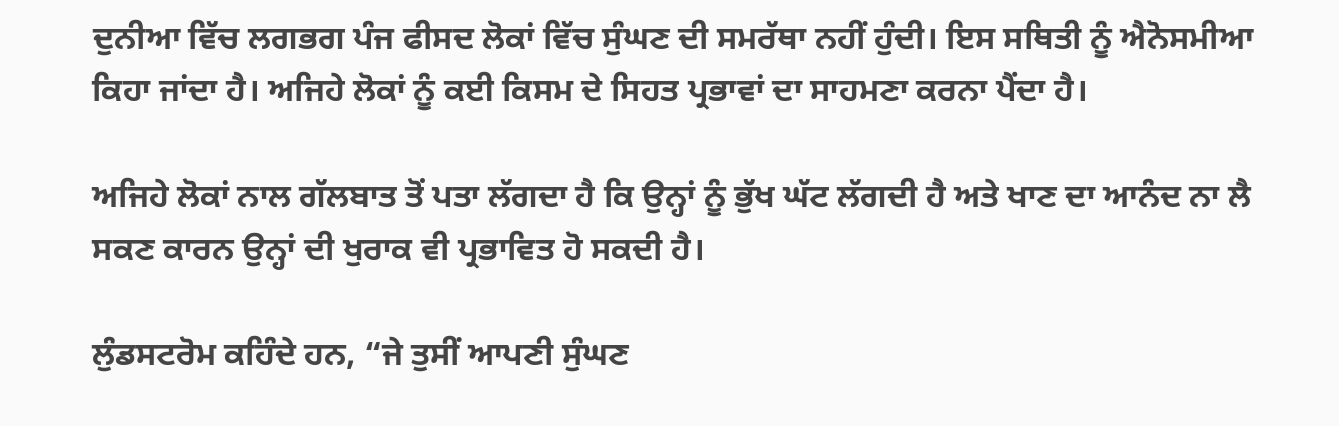ਦੁਨੀਆ ਵਿੱਚ ਲਗਭਗ ਪੰਜ ਫੀਸਦ ਲੋਕਾਂ ਵਿੱਚ ਸੁੰਘਣ ਦੀ ਸਮਰੱਥਾ ਨਹੀਂ ਹੁੰਦੀ। ਇਸ ਸਥਿਤੀ ਨੂੰ ਐਨੋਸਮੀਆ ਕਿਹਾ ਜਾਂਦਾ ਹੈ। ਅਜਿਹੇ ਲੋਕਾਂ ਨੂੰ ਕਈ ਕਿਸਮ ਦੇ ਸਿਹਤ ਪ੍ਰਭਾਵਾਂ ਦਾ ਸਾਹਮਣਾ ਕਰਨਾ ਪੈਂਦਾ ਹੈ।

ਅਜਿਹੇ ਲੋਕਾਂ ਨਾਲ ਗੱਲਬਾਤ ਤੋਂ ਪਤਾ ਲੱਗਦਾ ਹੈ ਕਿ ਉਨ੍ਹਾਂ ਨੂੰ ਭੁੱਖ ਘੱਟ ਲੱਗਦੀ ਹੈ ਅਤੇ ਖਾਣ ਦਾ ਆਨੰਦ ਨਾ ਲੈ ਸਕਣ ਕਾਰਨ ਉਨ੍ਹਾਂ ਦੀ ਖੁਰਾਕ ਵੀ ਪ੍ਰਭਾਵਿਤ ਹੋ ਸਕਦੀ ਹੈ।

ਲੁੰਡਸਟਰੋਮ ਕਹਿੰਦੇ ਹਨ, “ਜੇ ਤੁਸੀਂ ਆਪਣੀ ਸੁੰਘਣ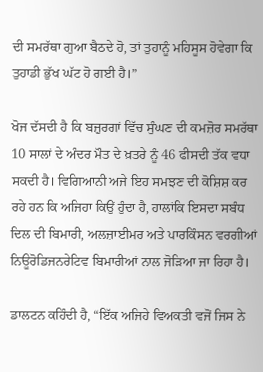ਦੀ ਸਮਰੱਥਾ ਗੁਆ ਬੈਠਦੇ ਹੋ, ਤਾਂ ਤੁਹਾਨੂੰ ਮਹਿਸੂਸ ਹੋਵੇਗਾ ਕਿ ਤੁਹਾਡੀ ਭੁੱਖ ਘੱਟ ਹੋ ਗਈ ਹੈ।”

ਖੋਜ ਦੱਸਦੀ ਹੈ ਕਿ ਬਜ਼ੁਰਗਾਂ ਵਿੱਚ ਸੁੰਘਣ ਦੀ ਕਮਜ਼ੋਰ ਸਮਰੱਥਾ 10 ਸਾਲਾਂ ਦੇ ਅੰਦਰ ਮੌਤ ਦੇ ਖ਼ਤਰੇ ਨੂੰ 46 ਫੀਸਦੀ ਤੱਕ ਵਧਾ ਸਕਦੀ ਹੈ। ਵਿਗਿਆਨੀ ਅਜੇ ਇਹ ਸਮਝਣ ਦੀ ਕੋਸ਼ਿਸ਼ ਕਰ ਰਹੇ ਹਨ ਕਿ ਅਜਿਹਾ ਕਿਉਂ ਹੁੰਦਾ ਹੈ, ਹਾਲਾਂਕਿ ਇਸਦਾ ਸਬੰਧ ਦਿਲ ਦੀ ਬਿਮਾਰੀ, ਅਲਜ਼ਾਈਮਰ ਅਤੇ ਪਾਰਕਿੰਸਨ ਵਰਗੀਆਂ ਨਿਊਰੋਡਿਜਨਰੇਟਿਵ ਬਿਮਾਰੀਆਂ ਨਾਲ ਜੋੜਿਆ ਜਾ ਰਿਹਾ ਹੈ।

ਡਾਲਟਨ ਕਹਿੰਦੀ ਹੈ, “ਇੱਕ ਅਜਿਹੇ ਵਿਅਕਤੀ ਵਜੋਂ ਜਿਸ ਨੇ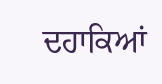ਦਹਾਕਿਆਂ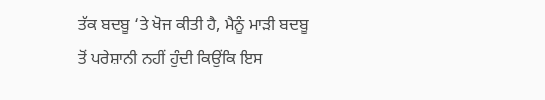ਤੱਕ ਬਦਬੂ ‘ਤੇ ਖੋਜ ਕੀਤੀ ਹੈ, ਮੈਨੂੰ ਮਾੜੀ ਬਦਬੂ ਤੋਂ ਪਰੇਸ਼ਾਨੀ ਨਹੀਂ ਹੁੰਦੀ ਕਿਉਂਕਿ ਇਸ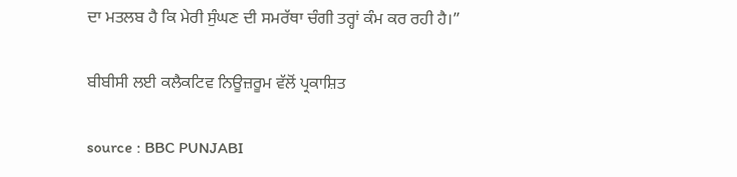ਦਾ ਮਤਲਬ ਹੈ ਕਿ ਮੇਰੀ ਸੁੰਘਣ ਦੀ ਸਮਰੱਥਾ ਚੰਗੀ ਤਰ੍ਹਾਂ ਕੰਮ ਕਰ ਰਹੀ ਹੈ।”

ਬੀਬੀਸੀ ਲਈ ਕਲੈਕਟਿਵ ਨਿਊਜ਼ਰੂਮ ਵੱਲੋਂ ਪ੍ਰਕਾਸ਼ਿਤ

source : BBC PUNJABI